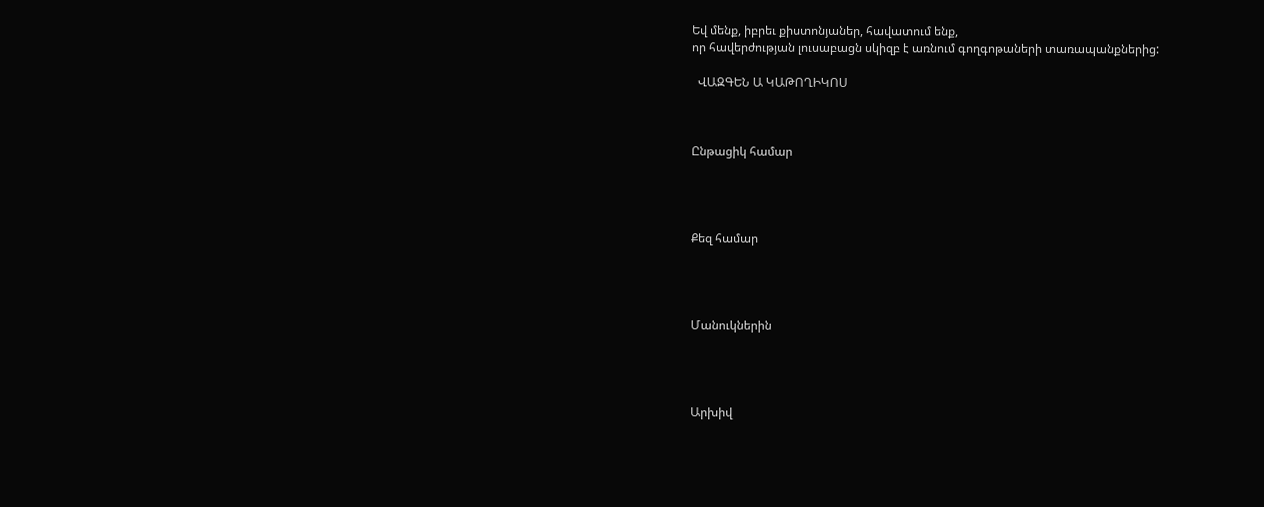Եվ մենք, իբրեւ քիստոնյաներ, հավատում ենք,
որ հավերժության լուսաբացն սկիզբ է առնում գողգոթաների տառապանքներից:

  ՎԱԶԳԵՆ Ա ԿԱԹՈՂԻԿՈՍ



Ընթացիկ համար




Քեզ համար




Մանուկներին




Արխիվ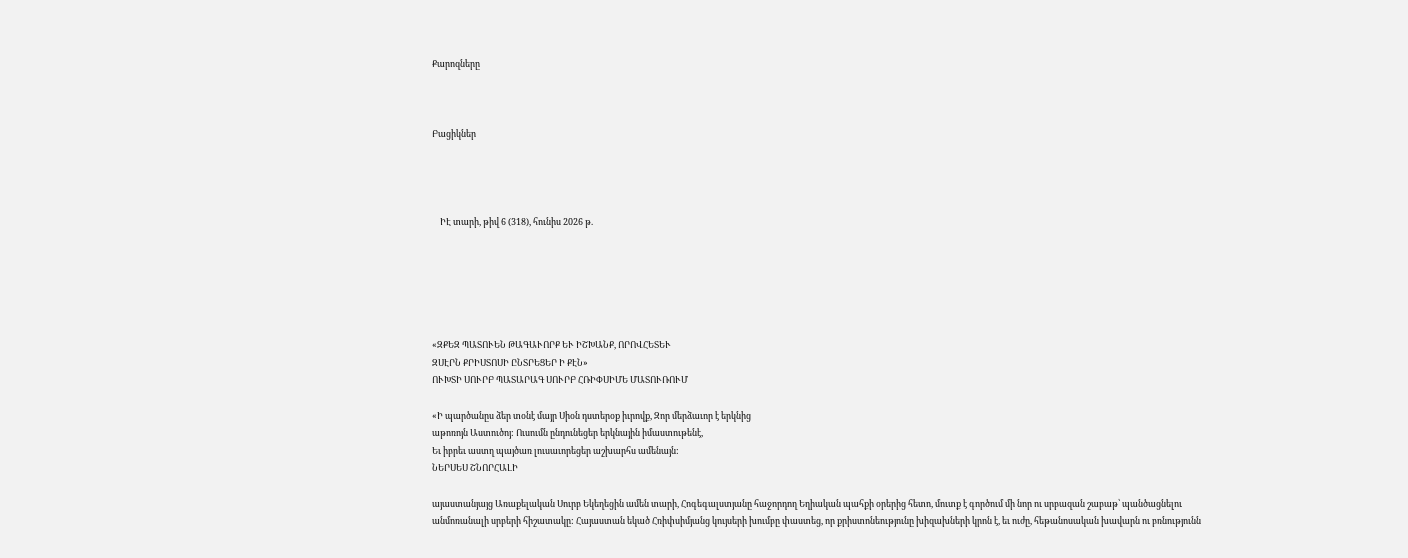Քարոզները



Բացիկներ




    ԻԷ տարի, թիվ 6 (318), հունիս 2026 թ.






«ԶՔԵԶ ՊԱՏՈՒԵՆ ԹԱԳԱՒՈՐՔ ԵՒ ԻՇԽԱՆՔ, ՈՐՈՎՀԵՏԵՒ
ԶՍԷՐՆ ՔՐԻՍՏՈՍԻ ԸՆՏՐԵՑԵՐ Ի ՔԷՆ»
ՈՒԽՏԻ ՍՈՒՐԲ ՊԱՏԱՐԱԳ ՍՈՒՐԲ ՀՌԻՓՍԻՄԵ ՄԱՏՈՒՌՈՒՄ

«Ի պարծանըս ձեր տօնէ մայր Սիօն դստերօք իւրովք, Զոր մերձաւոր է երկնից
աթոռոյն Աստուծոյ: Ուսումն ընդունեցեր երկնային իմաստութենէ,
Եւ իբրեւ աստղ պայծառ լուսաւորեցեր աշխարհս ամենայն:
ՆԵՐՍԵՍ ՇՆՈՐՀԱԼԻ

այաստանյայց Առաքելական Սուրբ Եկեղեցին ամեն տարի, Հոգեգալստյանը հաջորդող Եղիական պահքի օրերից հետո, մուտք է գործում մի նոր ու սրբազան շաբաթ՝ պանծացնելու անմոռանալի սրբերի հիշատակը: Հայաստան եկած Հռիփսիմյանց կույսերի խումբը փաստեց, որ քրիստոնեությունը խիզախների կրոն է, եւ ուժը, հեթանոսական խավարն ու բռնությունն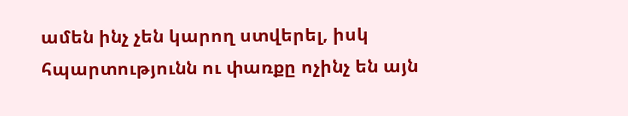ամեն ինչ չեն կարող ստվերել, իսկ հպարտությունն ու փառքը ոչինչ են այն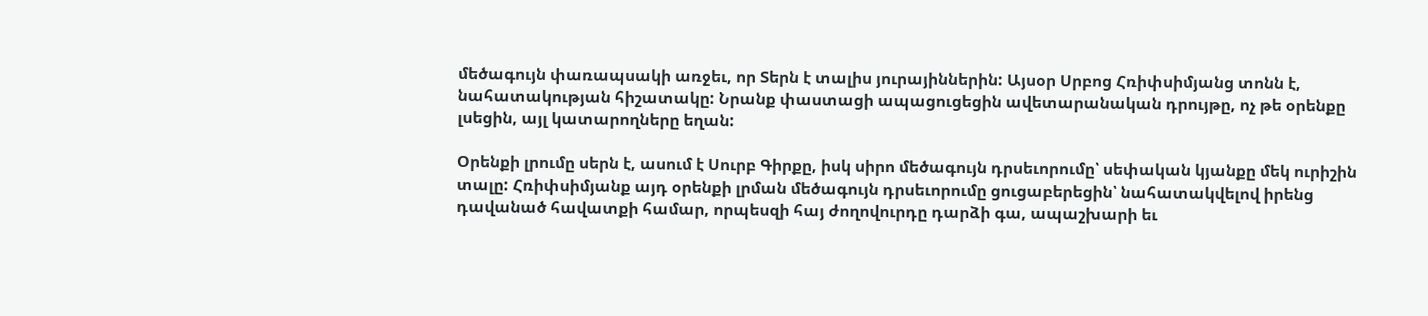մեծագույն փառապսակի առջեւ, որ Տերն է տալիս յուրայիններին: Այսօր Սրբոց Հռիփսիմյանց տոնն է, նահատակության հիշատակը: Նրանք փաստացի ապացուցեցին ավետարանական դրույթը, ոչ թե օրենքը լսեցին, այլ կատարողները եղան:

Օրենքի լրումը սերն է, ասում է Սուրբ Գիրքը, իսկ սիրո մեծագույն դրսեւորումը՝ սեփական կյանքը մեկ ուրիշին տալը: Հռիփսիմյանք այդ օրենքի լրման մեծագույն դրսեւորումը ցուցաբերեցին՝ նահատակվելով իրենց դավանած հավատքի համար, որպեսզի հայ ժողովուրդը դարձի գա, ապաշխարի եւ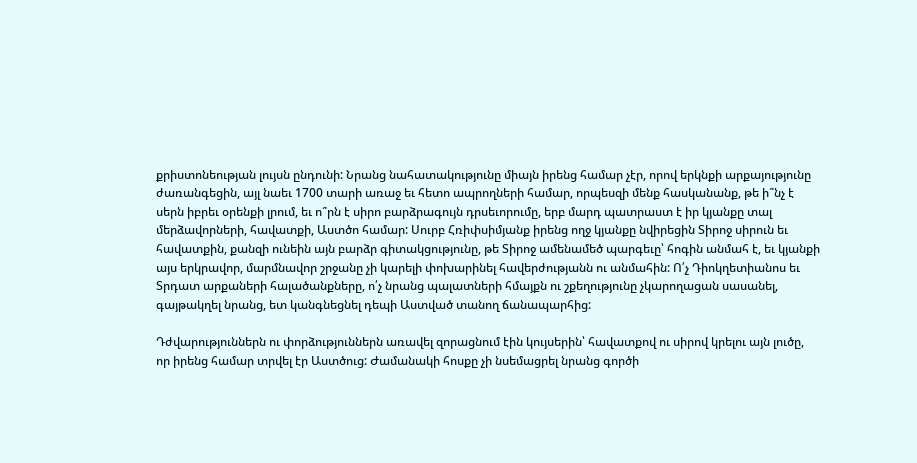քրիստոնեության լույսն ընդունի: Նրանց նահատակությունը միայն իրենց համար չէր, որով երկնքի արքայությունը ժառանգեցին, այլ նաեւ 1700 տարի առաջ եւ հետո ապրողների համար, որպեսզի մենք հասկանանք, թե ի՞նչ է սերն իբրեւ օրենքի լրում, եւ ո՞րն է սիրո բարձրագույն դրսեւորումը, երբ մարդ պատրաստ է իր կյանքը տալ մերձավորների, հավատքի, Աստծո համար: Սուրբ Հռիփսիմյանք իրենց ողջ կյանքը նվիրեցին Տիրոջ սիրուն եւ հավատքին, քանզի ունեին այն բարձր գիտակցությունը, թե Տիրոջ ամենամեծ պարգեւը՝ հոգին անմահ է, եւ կյանքի այս երկրավոր, մարմնավոր շրջանը չի կարելի փոխարինել հավերժությանն ու անմահին: Ո՛չ Դիոկղետիանոս եւ Տրդատ արքաների հալածանքները, ո՛չ նրանց պալատների հմայքն ու շքեղությունը չկարողացան սասանել, գայթակղել նրանց, ետ կանգնեցնել դեպի Աստված տանող ճանապարհից:

Դժվարություններն ու փորձություններն առավել զորացնում էին կույսերին՝ հավատքով ու սիրով կրելու այն լուծը, որ իրենց համար տրվել էր Աստծուց: Ժամանակի հոսքը չի նսեմացրել նրանց գործի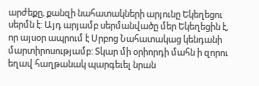արժեքը, քանզի նահատակների արյունը Եկեղեցու սերմն է: Այդ արյամբ սերմանվածը մեր Եկեղեցին է, որ այսօր ապրում է Սրբոց Նահատակաց կենդանի մարտիրոսությամբ: Տկար մի օրիորդի մահն ի զորու եղավ հաղթանակ պարգեւել նրան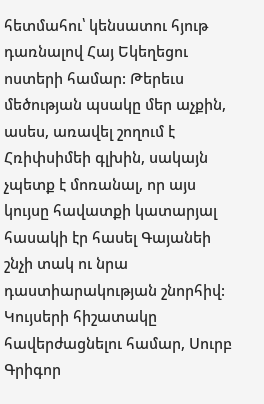հետմահու՝ կենսատու հյութ դառնալով Հայ Եկեղեցու ոստերի համար: Թերեւս մեծության պսակը մեր աչքին, ասես, առավել շողում է Հռիփսիմեի գլխին, սակայն չպետք է մոռանալ, որ այս կույսը հավատքի կատարյալ հասակի էր հասել Գայանեի շնչի տակ ու նրա դաստիարակության շնորհիվ: Կույսերի հիշատակը հավերժացնելու համար, Սուրբ Գրիգոր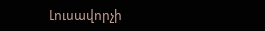Լուսավորչի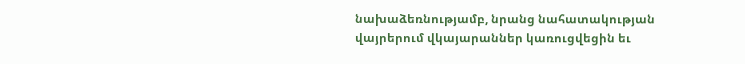նախաձեռնությամբ, նրանց նահատակության վայրերում վկայարաններ կառուցվեցին եւ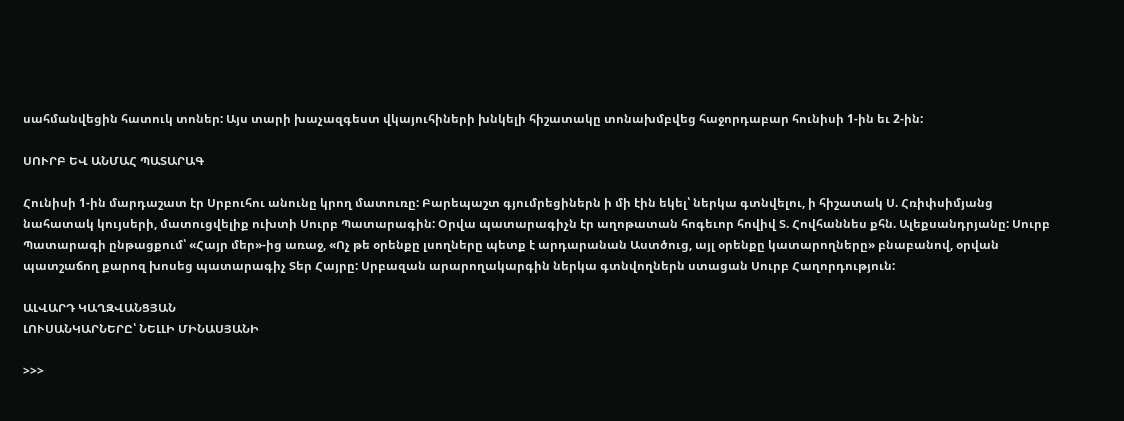սահմանվեցին հատուկ տոներ: Այս տարի խաչազգեստ վկայուհիների խնկելի հիշատակը տոնախմբվեց հաջորդաբար հունիսի 1-ին եւ 2-ին:

ՍՈՒՐԲ ԵՎ ԱՆՄԱՀ ՊԱՏԱՐԱԳ

Հունիսի 1-ին մարդաշատ էր Սրբուհու անունը կրող մատուռը: Բարեպաշտ գյումրեցիներն ի մի էին եկել՝ ներկա գտնվելու, ի հիշատակ Ս. Հռիփսիմյանց նահատակ կույսերի, մատուցվելիք ուխտի Սուրբ Պատարագին: Օրվա պատարագիչն էր աղոթատան հոգեւոր հովիվ Տ. Հովհաննես քհն. Ալեքսանդրյանը: Սուրբ Պատարագի ընթացքում՝ «Հայր մեր»-ից առաջ, «Ոչ թե օրենքը լսողները պետք է արդարանան Աստծուց, այլ օրենքը կատարողները» բնաբանով, օրվան պատշաճող քարոզ խոսեց պատարագիչ Տեր Հայրը: Սրբազան արարողակարգին ներկա գտնվողներն ստացան Սուրբ Հաղորդություն:

ԱԼՎԱՐԴ ԿԱՂԶՎԱՆՑՅԱՆ
ԼՈՒՍԱՆԿԱՐՆԵՐԸ՝ ՆԵԼԼԻ ՄԻՆԱՍՅԱՆԻ

>>>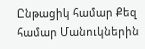Ընթացիկ համար Քեզ համար Մանուկներին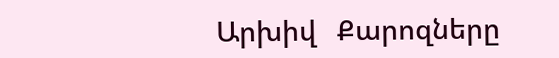Արխիվ   Քարոզները